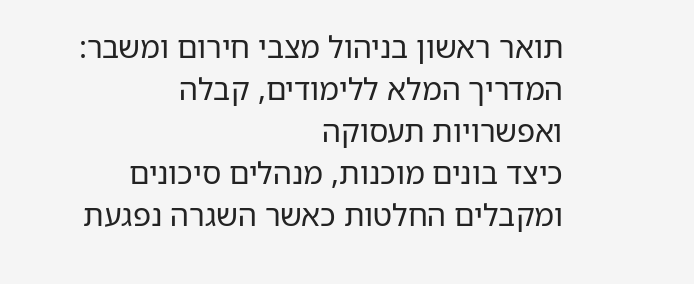תואר ראשון בניהול מצבי חירום ומשבר: המדריך המלא ללימודים, קבלה ואפשרויות תעסוקה
כיצד בונים מוכנות, מנהלים סיכונים ומקבלים החלטות כאשר השגרה נפגעת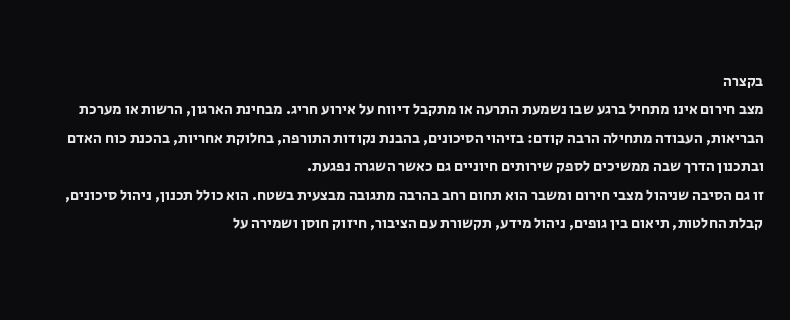בקצרה
מצב חירום אינו מתחיל ברגע שבו נשמעת התרעה או מתקבל דיווח על אירוע חריג. מבחינת הארגון, הרשות או מערכת הבריאות, העבודה מתחילה הרבה קודם: בזיהוי הסיכונים, בהבנת נקודות התורפה, בחלוקת אחריות, בהכנת כוח האדם ובתכנון הדרך שבה ממשיכים לספק שירותים חיוניים גם כאשר השגרה נפגעת.
זו גם הסיבה שניהול מצבי חירום ומשבר הוא תחום רחב בהרבה מתגובה מבצעית בשטח. הוא כולל תכנון, ניהול סיכונים, קבלת החלטות, תיאום בין גופים, ניהול מידע, תקשורת עם הציבור, חיזוק חוסן ושמירה על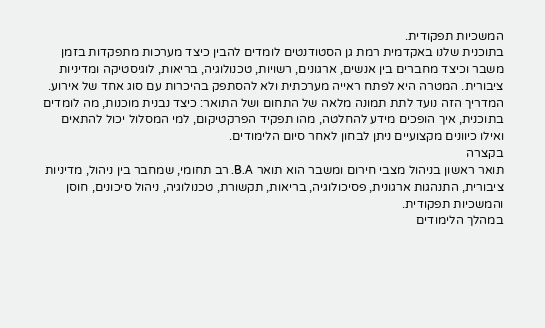המשכיות תפקודית.
בתוכנית שלנו באקדמית רמת גן הסטודנטים לומדים להבין כיצד מערכות מתפקדות בזמן משבר וכיצד מחברים בין אנשים, ארגונים, רשויות, טכנולוגיה, בריאות, לוגיסטיקה ומדיניות ציבורית. המטרה היא לפתח ראייה מערכתית ולא להסתפק בהיכרות עם סוג אחד של אירוע.
המדריך הזה נועד לתת תמונה מלאה של התחום ושל התואר: כיצד נבנית מוכנות, מה לומדים בתוכנית, איך הופכים מידע להחלטה, מהו תפקיד הפרקטיקום, למי המסלול יכול להתאים ואילו כיוונים מקצועיים ניתן לבחון לאחר סיום הלימודים.
בקצרה
תואר ראשון בניהול מצבי חירום ומשבר הוא תואר B.A. רב תחומי, שמחבר בין ניהול, מדיניות ציבורית, התנהגות ארגונית, פסיכולוגיה, בריאות, תקשורת, טכנולוגיה, ניהול סיכונים, חוסן והמשכיות תפקודית.
במהלך הלימודים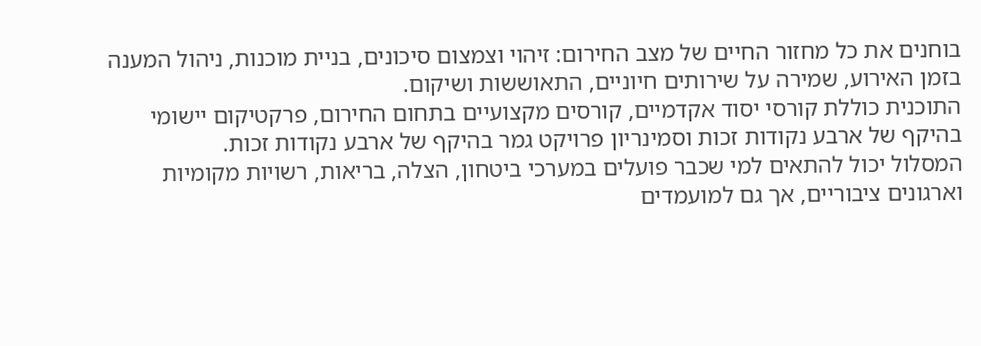בוחנים את כל מחזור החיים של מצב החירום: זיהוי וצמצום סיכונים, בניית מוכנות, ניהול המענה בזמן האירוע, שמירה על שירותים חיוניים, התאוששות ושיקום.
התוכנית כוללת קורסי יסוד אקדמיים, קורסים מקצועיים בתחום החירום, פרקטיקום יישומי בהיקף של ארבע נקודות זכות וסמינריון פרויקט גמר בהיקף של ארבע נקודות זכות.
המסלול יכול להתאים למי שכבר פועלים במערכי ביטחון, הצלה, בריאות, רשויות מקומיות וארגונים ציבוריים, אך גם למועמדים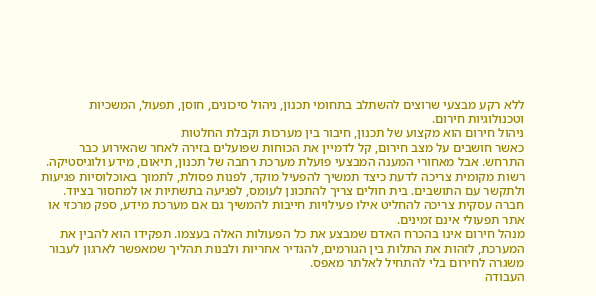ללא רקע מבצעי שרוצים להשתלב בתחומי תכנון, ניהול סיכונים, חוסן, תפעול, המשכיות וטכנולוגיות חירום.
ניהול חירום הוא מקצוע של תכנון, חיבור בין מערכות וקבלת החלטות
כאשר חושבים על מצב חירום, קל לדמיין את הכוחות שפועלים בזירה לאחר שהאירוע כבר התרחש. אבל מאחורי המענה המבצעי פועלת מערכת רחבה של תכנון, תיאום, מידע ולוגיסטיקה.
רשות מקומית צריכה לדעת כיצד תמשיך להפעיל מוקד, לפנות פסולת, לתמוך באוכלוסיות פגיעות ולתקשר עם התושבים. בית חולים צריך להתכונן לעומס, לפגיעה בתשתיות או למחסור בציוד. חברה עסקית צריכה להחליט אילו פעילויות חייבות להמשיך גם אם מערכת מידע, ספק מרכזי או אתר תפעולי אינם זמינים.
מנהל חירום אינו בהכרח האדם שמבצע את כל הפעולות האלה בעצמו. תפקידו הוא להבין את המערכת, לזהות את התלות בין הגורמים, להגדיר אחריות ולבנות תהליך שמאפשר לארגון לעבור משגרה לחירום בלי להתחיל לאלתר מאפס.
העבודה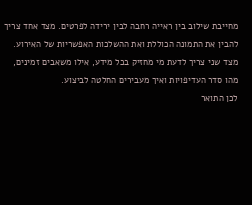מחייבת שילוב בין ראייה רחבה לבין ירידה לפרטים. מצד אחד צריך להבין את התמונה הכוללת ואת ההשלכות האפשריות של האירוע. מצד שני צריך לדעת מי מחזיק בכל מידע, אילו משאבים זמינים, מהו סדר העדיפויות ואיך מעבירים החלטה לביצוע.
לכן התואר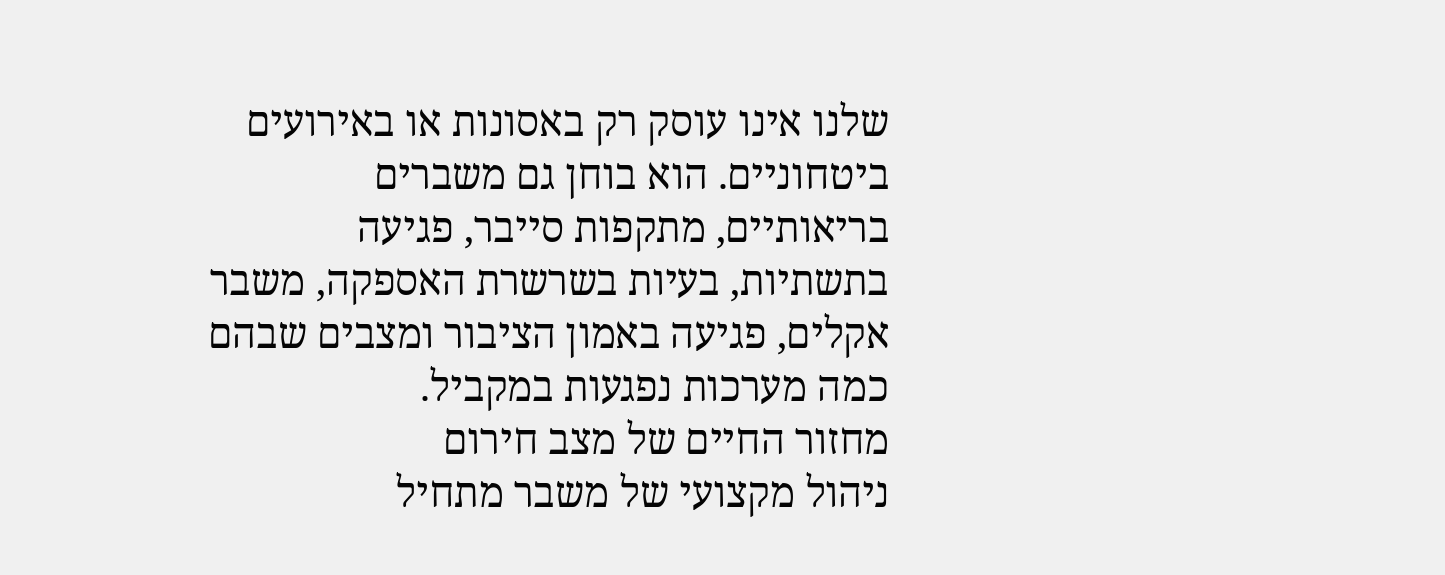שלנו אינו עוסק רק באסונות או באירועים ביטחוניים. הוא בוחן גם משברים בריאותיים, מתקפות סייבר, פגיעה בתשתיות, בעיות בשרשרת האספקה, משבר אקלים, פגיעה באמון הציבור ומצבים שבהם כמה מערכות נפגעות במקביל.
מחזור החיים של מצב חירום
ניהול מקצועי של משבר מתחיל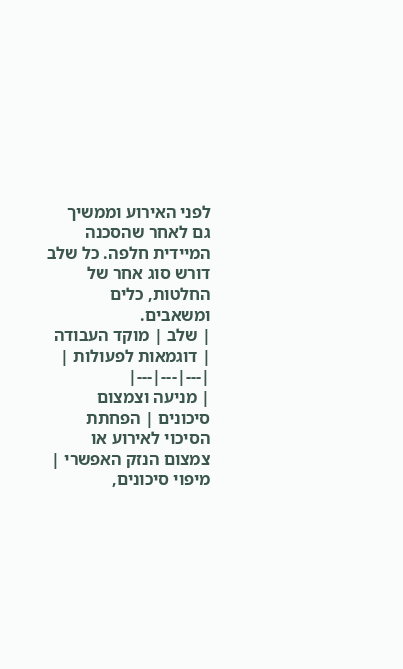לפני האירוע וממשיך גם לאחר שהסכנה המיידית חלפה. כל שלב דורש סוג אחר של החלטות, כלים ומשאבים.
| שלב | מוקד העבודה | דוגמאות לפעולות |
|---|---|---|
| מניעה וצמצום סיכונים | הפחתת הסיכוי לאירוע או צמצום הנזק האפשרי | מיפוי סיכונים,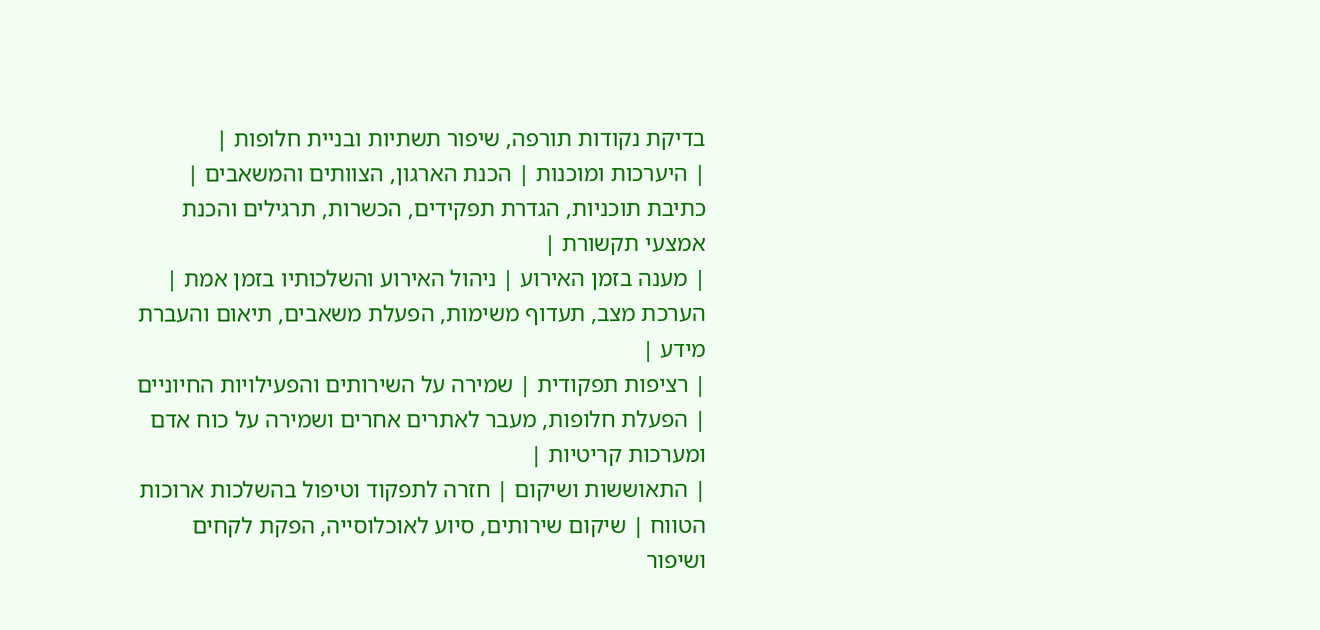בדיקת נקודות תורפה, שיפור תשתיות ובניית חלופות |
| היערכות ומוכנות | הכנת הארגון, הצוותים והמשאבים | כתיבת תוכניות, הגדרת תפקידים, הכשרות, תרגילים והכנת אמצעי תקשורת |
| מענה בזמן האירוע | ניהול האירוע והשלכותיו בזמן אמת | הערכת מצב, תעדוף משימות, הפעלת משאבים, תיאום והעברת מידע |
| רציפות תפקודית | שמירה על השירותים והפעילויות החיוניים | הפעלת חלופות, מעבר לאתרים אחרים ושמירה על כוח אדם ומערכות קריטיות |
| התאוששות ושיקום | חזרה לתפקוד וטיפול בהשלכות ארוכות הטווח | שיקום שירותים, סיוע לאוכלוסייה, הפקת לקחים ושיפור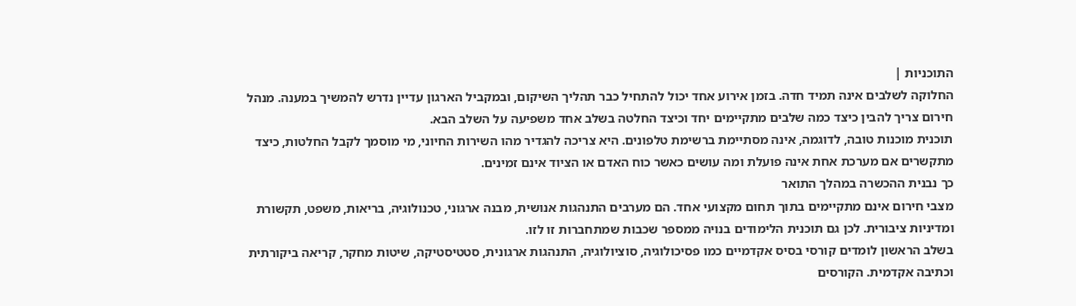התוכניות |
החלוקה לשלבים אינה תמיד חדה. בזמן אירוע אחד יכול להתחיל כבר תהליך השיקום, ובמקביל הארגון עדיין נדרש להמשיך במענה. מנהל חירום צריך להבין כיצד כמה שלבים מתקיימים יחד וכיצד החלטה בשלב אחד משפיעה על השלב הבא.
תוכנית מוכנות טובה, לדוגמה, אינה מסתיימת ברשימת טלפונים. היא צריכה להגדיר מהו השירות החיוני, מי מוסמך לקבל החלטות, כיצד מתקשרים אם מערכת אחת אינה פועלת ומה עושים כאשר כוח האדם או הציוד אינם זמינים.
כך נבנית ההכשרה במהלך התואר
מצבי חירום אינם מתקיימים בתוך תחום מקצועי אחד. הם מערבים התנהגות אנושית, מבנה ארגוני, טכנולוגיה, בריאות, משפט, תקשורת ומדיניות ציבורית. לכן גם תוכנית הלימודים בנויה ממספר שכבות שמתחברות זו לזו.
בשלב הראשון לומדים קורסי בסיס אקדמיים כמו פסיכולוגיה, סוציולוגיה, התנהגות ארגונית, סטטיסטיקה, שיטות מחקר, קריאה ביקורתית וכתיבה אקדמית. הקורסים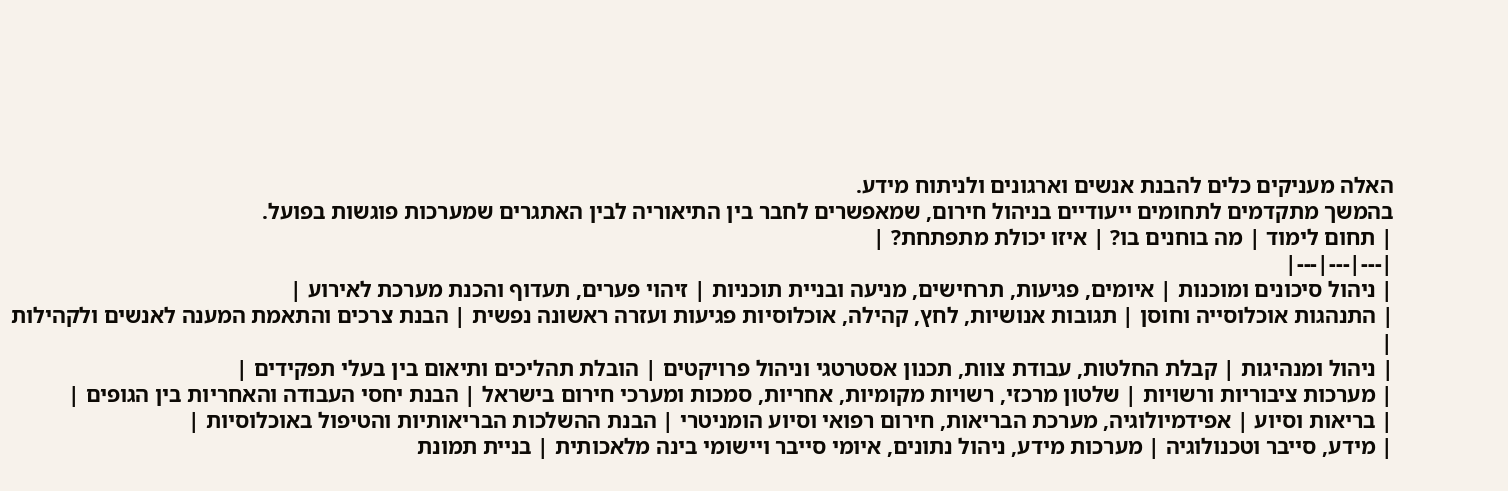האלה מעניקים כלים להבנת אנשים וארגונים ולניתוח מידע.
בהמשך מתקדמים לתחומים ייעודיים בניהול חירום, שמאפשרים לחבר בין התיאוריה לבין האתגרים שמערכות פוגשות בפועל.
| תחום לימוד | מה בוחנים בו? | איזו יכולת מתפתחת? |
|---|---|---|
| ניהול סיכונים ומוכנות | איומים, פגיעות, תרחישים, מניעה ובניית תוכניות | זיהוי פערים, תעדוף והכנת מערכת לאירוע |
| התנהגות אוכלוסייה וחוסן | תגובות אנושיות, לחץ, קהילה, אוכלוסיות פגיעות ועזרה ראשונה נפשית | הבנת צרכים והתאמת המענה לאנשים ולקהילות |
| ניהול ומנהיגות | קבלת החלטות, עבודת צוות, תכנון אסטרטגי וניהול פרויקטים | הובלת תהליכים ותיאום בין בעלי תפקידים |
| מערכות ציבוריות ורשויות | שלטון מרכזי, רשויות מקומיות, אחריות, סמכות ומערכי חירום בישראל | הבנת יחסי העבודה והאחריות בין הגופים |
| בריאות וסיוע | אפידמיולוגיה, מערכת הבריאות, חירום רפואי וסיוע הומניטרי | הבנת ההשלכות הבריאותיות והטיפול באוכלוסיות |
| מידע, סייבר וטכנולוגיה | מערכות מידע, ניהול נתונים, איומי סייבר ויישומי בינה מלאכותית | בניית תמונת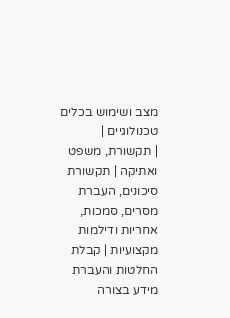מצב ושימוש בכלים טכנולוגיים |
| תקשורת, משפט ואתיקה | תקשורת סיכונים, העברת מסרים, סמכות, אחריות ודילמות מקצועיות | קבלת החלטות והעברת מידע בצורה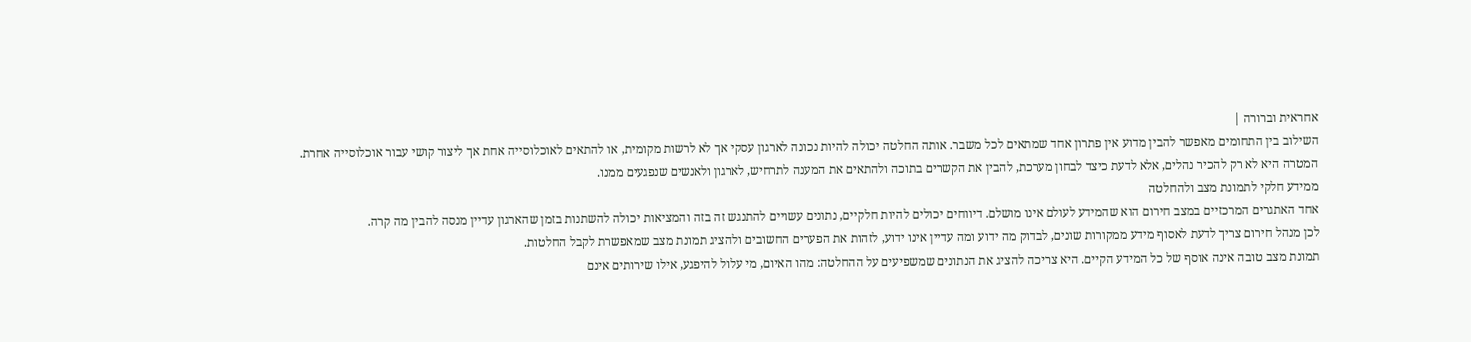אחראית וברורה |
השילוב בין התחומים מאפשר להבין מדוע אין פתרון אחד שמתאים לכל משבר. אותה החלטה יכולה להיות נכונה לארגון עסקי אך לא לרשות מקומית, או להתאים לאוכלוסייה אחת אך ליצור קושי עבור אוכלוסייה אחרת.
המטרה היא לא רק להכיר נהלים, אלא לדעת כיצד לבחון מערכת, להבין את הקשרים בתוכה ולהתאים את המענה לתרחיש, לארגון ולאנשים שנפגעים ממנו.
ממידע חלקי לתמונת מצב ולהחלטה
אחד האתגרים המרכזיים במצב חירום הוא שהמידע לעולם אינו מושלם. דיווחים יכולים להיות חלקיים, נתונים עשויים להתנגש זה בזה והמציאות יכולה להשתנות בזמן שהארגון עדיין מנסה להבין מה קרה.
לכן מנהל חירום צריך לדעת לאסוף מידע ממקורות שונים, לבדוק מה ידוע ומה עדיין אינו ידוע, לזהות את הפערים החשובים ולהציג תמונת מצב שמאפשרת לקבל החלטות.
תמונת מצב טובה אינה אוסף של כל המידע הקיים. היא צריכה להציג את הנתונים שמשפיעים על ההחלטה: מהו האיום, מי עלול להיפגע, אילו שירותים אינם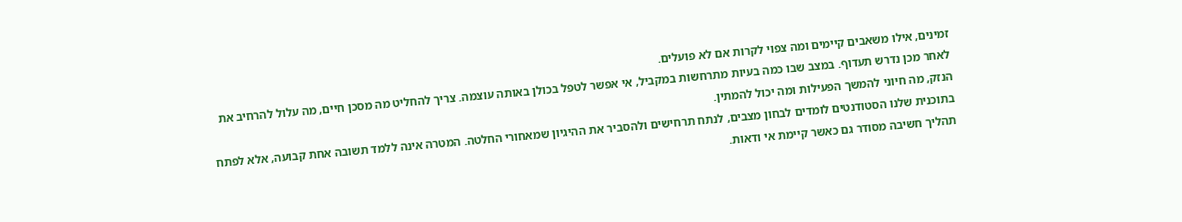זמינים, אילו משאבים קיימים ומה צפוי לקרות אם לא פועלים.
לאחר מכן נדרש תעדוף. במצב שבו כמה בעיות מתרחשות במקביל, אי אפשר לטפל בכולן באותה עוצמה. צריך להחליט מה מסכן חיים, מה עלול להרחיב את הנזק, מה חיוני להמשך הפעילות ומה יכול להמתין.
בתוכנית שלנו הסטודנטים לומדים לבחון מצבים, לנתח תרחישים ולהסביר את ההיגיון שמאחורי החלטה. המטרה אינה ללמד תשובה אחת קבועה, אלא לפתח תהליך חשיבה מסודר גם כאשר קיימת אי ודאות.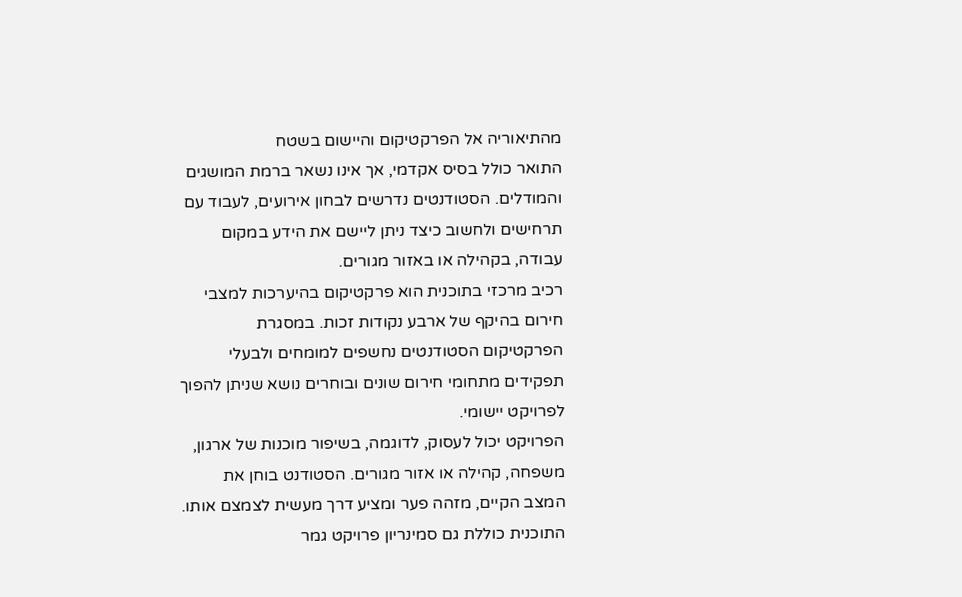מהתיאוריה אל הפרקטיקום והיישום בשטח
התואר כולל בסיס אקדמי, אך אינו נשאר ברמת המושגים והמודלים. הסטודנטים נדרשים לבחון אירועים, לעבוד עם תרחישים ולחשוב כיצד ניתן ליישם את הידע במקום עבודה, בקהילה או באזור מגורים.
רכיב מרכזי בתוכנית הוא פרקטיקום בהיערכות למצבי חירום בהיקף של ארבע נקודות זכות. במסגרת הפרקטיקום הסטודנטים נחשפים למומחים ולבעלי תפקידים מתחומי חירום שונים ובוחרים נושא שניתן להפוך לפרויקט יישומי.
הפרויקט יכול לעסוק, לדוגמה, בשיפור מוכנות של ארגון, משפחה, קהילה או אזור מגורים. הסטודנט בוחן את המצב הקיים, מזהה פער ומציע דרך מעשית לצמצם אותו.
התוכנית כוללת גם סמינריון פרויקט גמר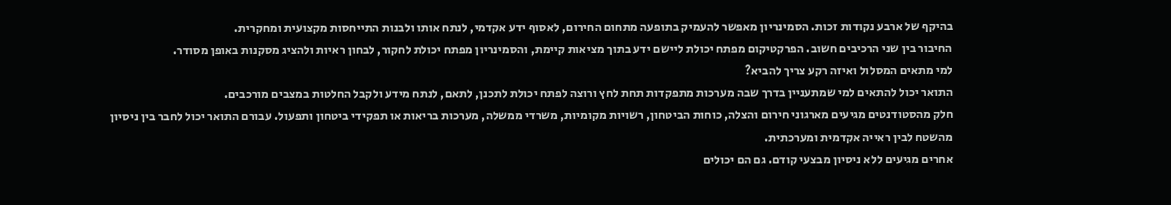בהיקף של ארבע נקודות זכות. הסמינריון מאפשר להעמיק בתופעה מתחום החירום, לאסוף ידע אקדמי, לנתח אותו ולבנות התייחסות מקצועית ומחקרית.
החיבור בין שני הרכיבים חשוב. הפרקטיקום מפתח יכולת ליישם ידע בתוך מציאות קיימת, והסמינריון מפתח יכולת לחקור, לבחון ראיות ולהציג מסקנות באופן מסודר.
למי מתאים המסלול ואיזה רקע צריך להביא?
התואר יכול להתאים למי שמתעניין בדרך שבה מערכות מתפקדות תחת לחץ ורוצה לפתח יכולת לתכנן, לתאם, לנתח מידע ולקבל החלטות במצבים מורכבים.
חלק מהסטודנטים מגיעים מארגוני חירום והצלה, כוחות הביטחון, רשויות מקומיות, משרדי ממשלה, מערכות בריאות או תפקידי ביטחון ותפעול. עבורם התואר יכול לחבר בין ניסיון מהשטח לבין ראייה אקדמית ומערכתית.
אחרים מגיעים ללא ניסיון מבצעי קודם. גם הם יכולים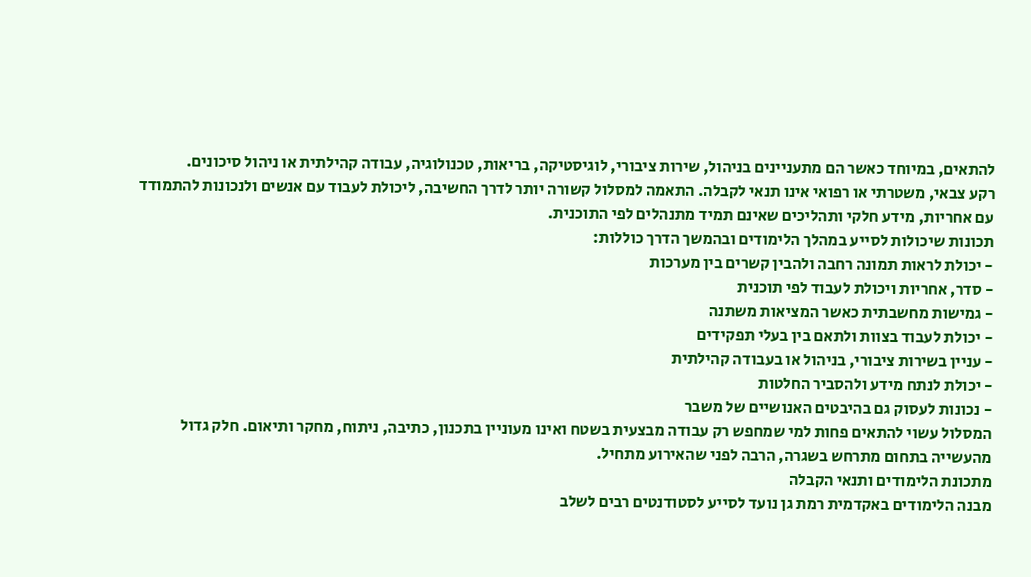להתאים, במיוחד כאשר הם מתעניינים בניהול, שירות ציבורי, לוגיסטיקה, בריאות, טכנולוגיה, עבודה קהילתית או ניהול סיכונים.
רקע צבאי, משטרתי או רפואי אינו תנאי לקבלה. התאמה למסלול קשורה יותר לדרך החשיבה, ליכולת לעבוד עם אנשים ולנכונות להתמודד עם אחריות, מידע חלקי ותהליכים שאינם תמיד מתנהלים לפי התוכנית.
תכונות שיכולות לסייע במהלך הלימודים ובהמשך הדרך כוללות:
- יכולת לראות תמונה רחבה ולהבין קשרים בין מערכות
- סדר, אחריות ויכולת לעבוד לפי תוכנית
- גמישות מחשבתית כאשר המציאות משתנה
- יכולת לעבוד בצוות ולתאם בין בעלי תפקידים
- עניין בשירות ציבורי, בניהול או בעבודה קהילתית
- יכולת לנתח מידע ולהסביר החלטות
- נכונות לעסוק גם בהיבטים האנושיים של משבר
המסלול עשוי להתאים פחות למי שמחפש רק עבודה מבצעית בשטח ואינו מעוניין בתכנון, כתיבה, ניתוח, מחקר ותיאום. חלק גדול מהעשייה בתחום מתרחש בשגרה, הרבה לפני שהאירוע מתחיל.
מתכונת הלימודים ותנאי הקבלה
מבנה הלימודים באקדמית רמת גן נועד לסייע לסטודנטים רבים לשלב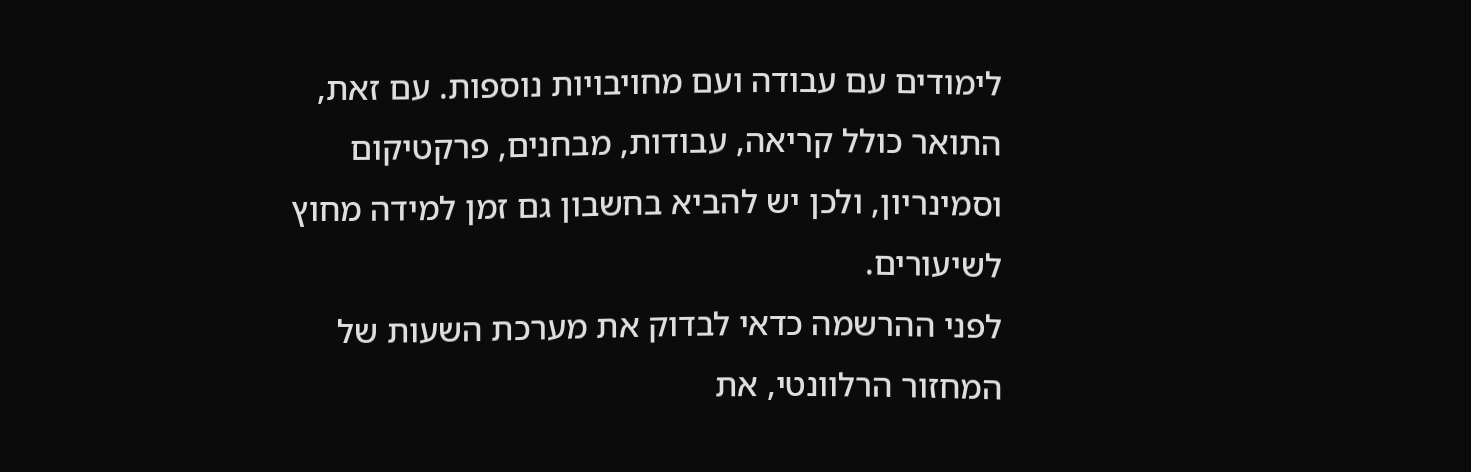לימודים עם עבודה ועם מחויבויות נוספות. עם זאת, התואר כולל קריאה, עבודות, מבחנים, פרקטיקום וסמינריון, ולכן יש להביא בחשבון גם זמן למידה מחוץ לשיעורים.
לפני ההרשמה כדאי לבדוק את מערכת השעות של המחזור הרלוונטי, את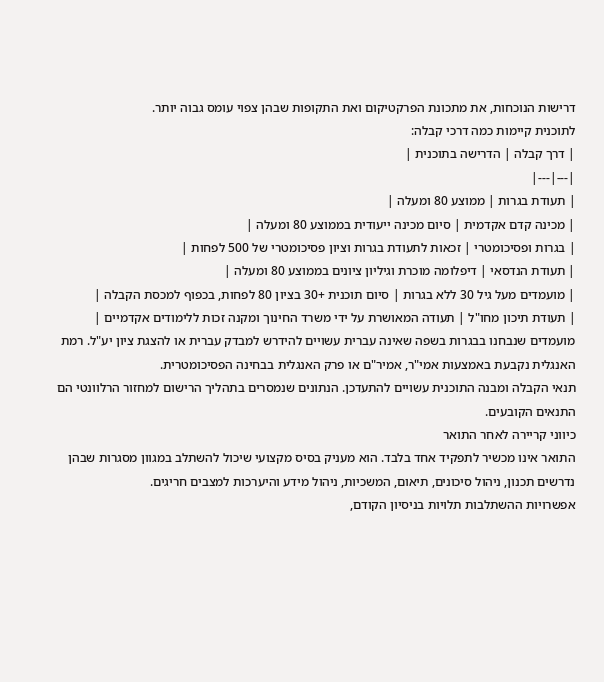דרישות הנוכחות, את מתכונת הפרקטיקום ואת התקופות שבהן צפוי עומס גבוה יותר.
לתוכנית קיימות כמה דרכי קבלה:
| דרך קבלה | הדרישה בתוכנית |
|---|---|
| תעודת בגרות | ממוצע 80 ומעלה |
| מכינה קדם אקדמית | סיום מכינה ייעודית בממוצע 80 ומעלה |
| בגרות ופסיכומטרי | זכאות לתעודת בגרות וציון פסיכומטרי של 500 לפחות |
| תעודת הנדסאי | דיפלומה מוכרת וגיליון ציונים בממוצע 80 ומעלה |
| מועמדים מעל גיל 30 ללא בגרות | סיום תוכנית +30 בציון 80 לפחות, בכפוף למכסת הקבלה |
| תעודת תיכון מחו"ל | תעודה המאושרת על ידי משרד החינוך ומקנה זכות ללימודים אקדמיים |
מועמדים שנבחנו בבגרות בשפה שאינה עברית עשויים להידרש למבדק עברית או להצגת ציון יע"ל. רמת האנגלית נקבעת באמצעות אמי"ר, אמיר"ם או פרק האנגלית בבחינה הפסיכומטרית.
תנאי הקבלה ומבנה התוכנית עשויים להתעדכן. הנתונים שנמסרים בתהליך הרישום למחזור הרלוונטי הם התנאים הקובעים.
כיווני קריירה לאחר התואר
התואר אינו מכשיר לתפקיד אחד בלבד. הוא מעניק בסיס מקצועי שיכול להשתלב במגוון מסגרות שבהן נדרשים תכנון, ניהול סיכונים, תיאום, המשכיות, ניהול מידע והיערכות למצבים חריגים.
אפשרויות ההשתלבות תלויות בניסיון הקודם,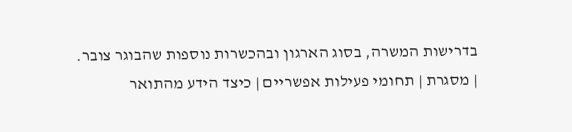בדרישות המשרה, בסוג הארגון ובהכשרות נוספות שהבוגר צובר.
| מסגרת | תחומי פעילות אפשריים | כיצד הידע מהתואר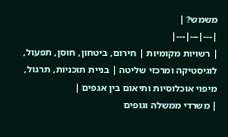משמש? |
|---|---|---|
| רשויות מקומיות | חירום, ביטחון, חוסן, תפעול, לוגיסטיקה ומרכזי שליטה | בניית תוכניות, תרגול, מיפוי אוכלוסיות ותיאום בין אגפים |
| משרדי ממשלה וגופים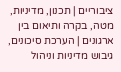ציבוריים | תכנון, מדיניות, מטה, בקרה ותיאום בין ארגונים | הערכת סיכונים, גיבוש מדיניות וניהול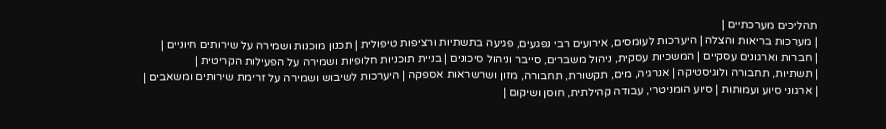תהליכים מערכתיים |
| מערכות בריאות והצלה | היערכות לעומסים, אירועים רבי נפגעים, פגיעה בתשתיות ורציפות טיפולית | תכנון מוכנות ושמירה על שירותים חיוניים |
| חברות וארגונים עסקיים | המשכיות עסקית, ניהול משברים, סייבר וניהול סיכונים | בניית תוכניות חלופיות ושמירה על הפעילות הקריטית |
| תשתיות, תחבורה ולוגיסטיקה | אנרגיה, מים, תקשורת, תחבורה, מזון ושרשראות אספקה | היערכות לשיבוש ושמירה על זרימת שירותים ומשאבים |
| ארגוני סיוע ועמותות | סיוע הומניטרי, עבודה קהילתית, חוסן ושיקום |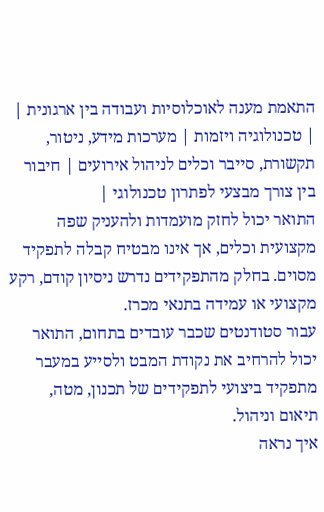התאמת מענה לאוכלוסיות ועבודה בין ארגונית |
| טכנולוגיה ויזמות | מערכות מידע, ניטור, תקשורת, סייבר וכלים לניהול אירועים | חיבור בין צורך מבצעי לפתרון טכנולוגי |
התואר יכול לחזק מועמדות ולהעניק שפה מקצועית וכלים, אך אינו מבטיח קבלה לתפקיד מסוים. בחלק מהתפקידים נדרש ניסיון קודם, רקע מקצועי או עמידה בתנאי מכרז.
עבור סטודנטים שכבר עובדים בתחום, התואר יכול להרחיב את נקודת המבט ולסייע במעבר מתפקיד ביצועי לתפקידים של תכנון, מטה, תיאום וניהול.
איך נראה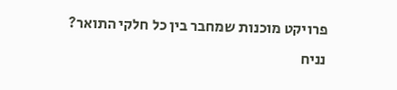פרויקט מוכנות שמחבר בין כל חלקי התואר?
נניח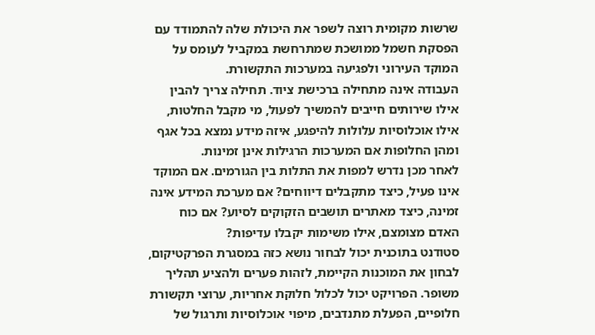שרשות מקומית רוצה לשפר את היכולת שלה להתמודד עם הפסקת חשמל ממושכת שמתרחשת במקביל לעומס על המוקד העירוני ולפגיעה במערכות התקשורת.
העבודה אינה מתחילה ברכישת ציוד. תחילה צריך להבין אילו שירותים חייבים להמשיך לפעול, מי מקבל החלטות, אילו אוכלוסיות עלולות להיפגע, איזה מידע נמצא בכל אגף ומהן החלופות אם המערכות הרגילות אינן זמינות.
לאחר מכן נדרש למפות את התלות בין הגורמים. אם המוקד אינו פעיל, כיצד מתקבלים דיווחים? אם מערכת המידע אינה זמינה, כיצד מאתרים תושבים הזקוקים לסיוע? אם כוח האדם מצומצם, אילו משימות יקבלו עדיפות?
סטודנט בתוכנית יכול לבחור נושא כזה במסגרת הפרקטיקום, לבחון את המוכנות הקיימת, לזהות פערים ולהציע תהליך משופר. הפרויקט יכול לכלול חלוקת אחריות, ערוצי תקשורת חלופיים, הפעלת מתנדבים, מיפוי אוכלוסיות ותרגול של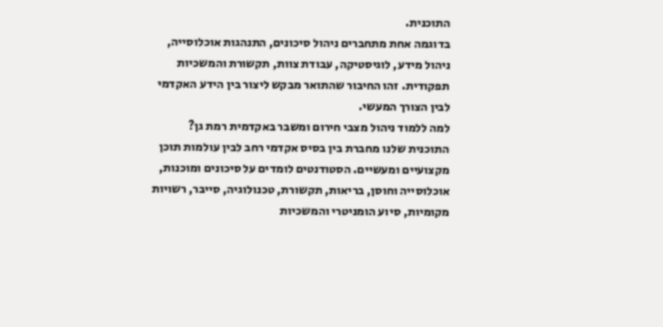התוכנית.
בדוגמה אחת מתחברים ניהול סיכונים, התנהגות אוכלוסייה, ניהול מידע, לוגיסטיקה, עבודת צוות, תקשורת והמשכיות תפקודית. זהו החיבור שהתואר מבקש ליצור בין הידע האקדמי לבין הצורך המעשי.
למה ללמוד ניהול מצבי חירום ומשבר באקדמית רמת גן?
התוכנית שלנו מחברת בין בסיס אקדמי רחב לבין עולמות תוכן מקצועיים ומעשיים. הסטודנטים לומדים על סיכונים ומוכנות, אוכלוסייה וחוסן, בריאות, תקשורת, טכנולוגיה, סייבר, רשויות מקומיות, סיוע הומניטרי והמשכיות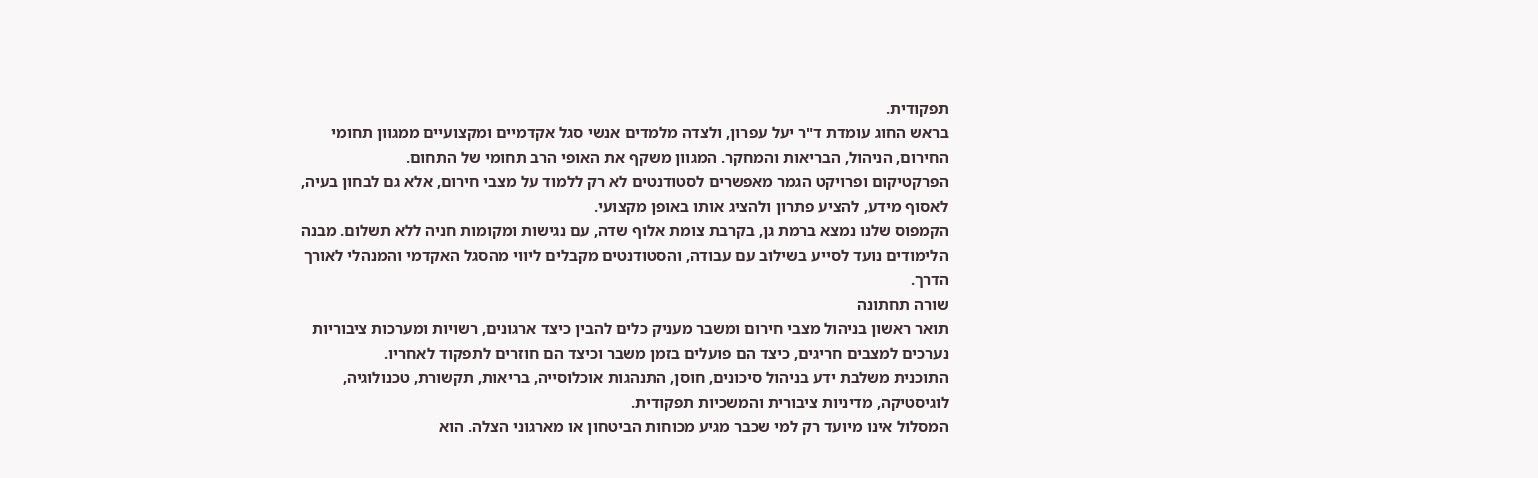תפקודית.
בראש החוג עומדת ד"ר יעל עפרון, ולצדה מלמדים אנשי סגל אקדמיים ומקצועיים ממגוון תחומי החירום, הניהול, הבריאות והמחקר. המגוון משקף את האופי הרב תחומי של התחום.
הפרקטיקום ופרויקט הגמר מאפשרים לסטודנטים לא רק ללמוד על מצבי חירום, אלא גם לבחון בעיה, לאסוף מידע, להציע פתרון ולהציג אותו באופן מקצועי.
הקמפוס שלנו נמצא ברמת גן, בקרבת צומת אלוף שדה, עם נגישות ומקומות חניה ללא תשלום. מבנה הלימודים נועד לסייע בשילוב עם עבודה, והסטודנטים מקבלים ליווי מהסגל האקדמי והמנהלי לאורך הדרך.
שורה תחתונה
תואר ראשון בניהול מצבי חירום ומשבר מעניק כלים להבין כיצד ארגונים, רשויות ומערכות ציבוריות נערכים למצבים חריגים, כיצד הם פועלים בזמן משבר וכיצד הם חוזרים לתפקוד לאחריו.
התוכנית משלבת ידע בניהול סיכונים, חוסן, התנהגות אוכלוסייה, בריאות, תקשורת, טכנולוגיה, לוגיסטיקה, מדיניות ציבורית והמשכיות תפקודית.
המסלול אינו מיועד רק למי שכבר מגיע מכוחות הביטחון או מארגוני הצלה. הוא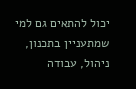יכול להתאים גם למי שמתעניין בתכנון, ניהול, עבודה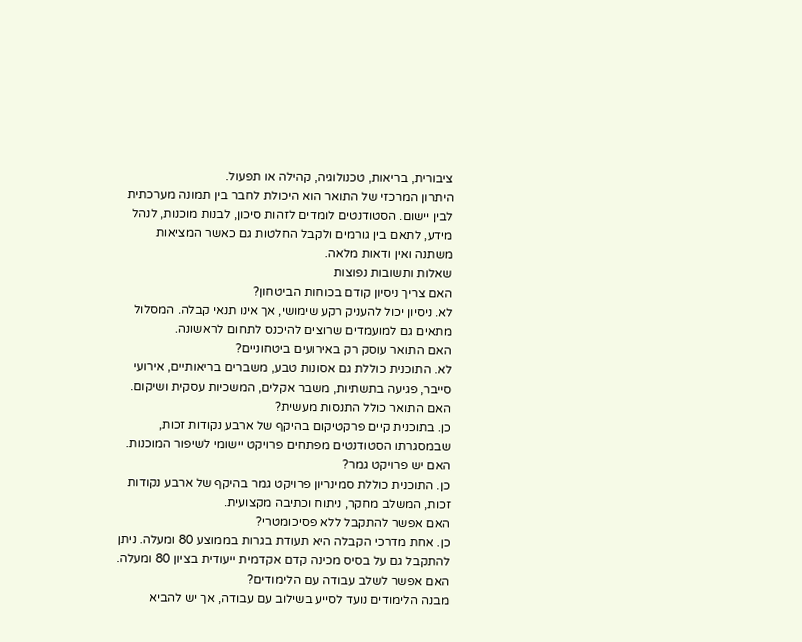ציבורית, בריאות, טכנולוגיה, קהילה או תפעול.
היתרון המרכזי של התואר הוא היכולת לחבר בין תמונה מערכתית לבין יישום. הסטודנטים לומדים לזהות סיכון, לבנות מוכנות, לנהל מידע, לתאם בין גורמים ולקבל החלטות גם כאשר המציאות משתנה ואין ודאות מלאה.
שאלות ותשובות נפוצות
האם צריך ניסיון קודם בכוחות הביטחון?
לא. ניסיון יכול להעניק רקע שימושי, אך אינו תנאי קבלה. המסלול מתאים גם למועמדים שרוצים להיכנס לתחום לראשונה.
האם התואר עוסק רק באירועים ביטחוניים?
לא. התוכנית כוללת גם אסונות טבע, משברים בריאותיים, אירועי סייבר, פגיעה בתשתיות, משבר אקלים, המשכיות עסקית ושיקום.
האם התואר כולל התנסות מעשית?
כן. בתוכנית קיים פרקטיקום בהיקף של ארבע נקודות זכות, שבמסגרתו הסטודנטים מפתחים פרויקט יישומי לשיפור המוכנות.
האם יש פרויקט גמר?
כן. התוכנית כוללת סמינריון פרויקט גמר בהיקף של ארבע נקודות זכות, המשלב מחקר, ניתוח וכתיבה מקצועית.
האם אפשר להתקבל ללא פסיכומטרי?
כן. אחת מדרכי הקבלה היא תעודת בגרות בממוצע 80 ומעלה. ניתן להתקבל גם על בסיס מכינה קדם אקדמית ייעודית בציון 80 ומעלה.
האם אפשר לשלב עבודה עם הלימודים?
מבנה הלימודים נועד לסייע בשילוב עם עבודה, אך יש להביא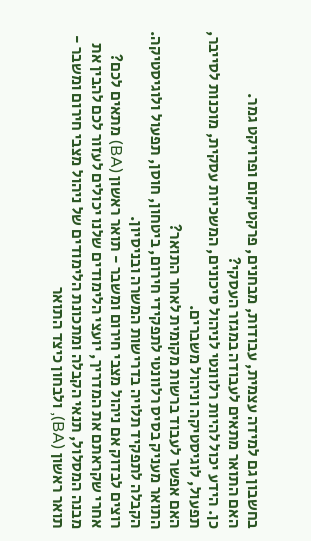בחשבון גם למידה עצמית, עבודות, מבחנים, פרקטיקום ופרויקט גמר.
האם התואר מתאים לעבודה במגזר העסקי?
כן. הידע יכול להיות רלוונטי לניהול סיכונים, המשכיות עסקית, מוכנות לסייבר, תפעול, לוגיסטיקה וניהול משברים.
האם אפשר לעבוד ברשות מקומית לאחר התואר?
התואר מעניק בסיס רלוונטי לתפקידי חירום, ביטחון, חוסן, תפעול ולוגיסטיקה. הקבלה לתפקיד תלויה בדרישות המשרה ובניסיון.
רוצים לבדוק אם ניהול מצבי חירום ומשבר - תואר ראשון (BA) מתאים לכם?
אחרי שקראתם את המדריך, יועצי הלימודים שלנו יכולים לעזור לכם להבין את מבנה המסלול, תנאי הקבלה ומתכונת הלימודים של ניהול מצבי חירום ומשבר - תואר ראשון (BA), ולבחון כיצד התואר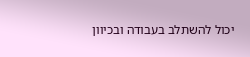יכול להשתלב בעבודה ובכיוון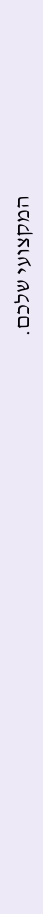המקצועי שלכם.